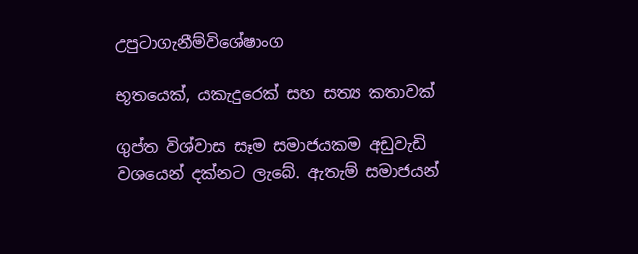උපුටාගැනීම්විශේෂාංග

භූතයෙක්, යකැදුරෙක් සහ සත්‍ය කතාවක්

ගුප්ත විශ්වාස සෑම සමාජයකම අඩුවැඩි වශයෙන් දක්නට ලැබේ. ඇතැම් සමාජයන්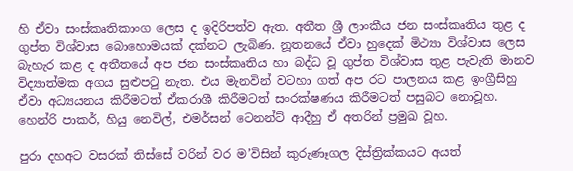හි ඒවා සංස්කෘතිකාංග ලෙස ද ඉදිරිපත්ව ඇත. අතීත ශ්‍රී ලාංකීය ජන සංස්කෘතිය තුළ ද ගුප්ත විශ්වාස බොහොමයක් දක්නට ලැබිණ. නූතනයේ ඒවා හුදෙක් මිථ්‍යා විශ්වාස ලෙස බැහැර කළ ද අතීතයේ අප ජන සංස්කෘතිය හා බද්ධ වූ ගුප්ත විශ්වාස තුළ පැවැති මානව විද්‍යාත්මක අගය සුළුපටු නැත. එය මැනවින් වටහා ගත් අප රට පාලනය කළ ඉංග්‍රීසිහු ඒවා අධ්‍යයනය කිරීමටත් ඒකරාශී කිරීමටත් සංරක්ෂණය කිරීමටත් පසුබට නොවූහ. හෙන්රි පාකර්, හියු නෙවිල්, එමර්සන් ටෙනන්ට් ආදීහු ඒ අතරින් ප්‍රමුඛ වූහ.

පුරා දහඅට වසරක් තිස්සේ වරින් වර ම’විසින් කුරුණෑගල දිස්ත්‍රික්කයට අයත්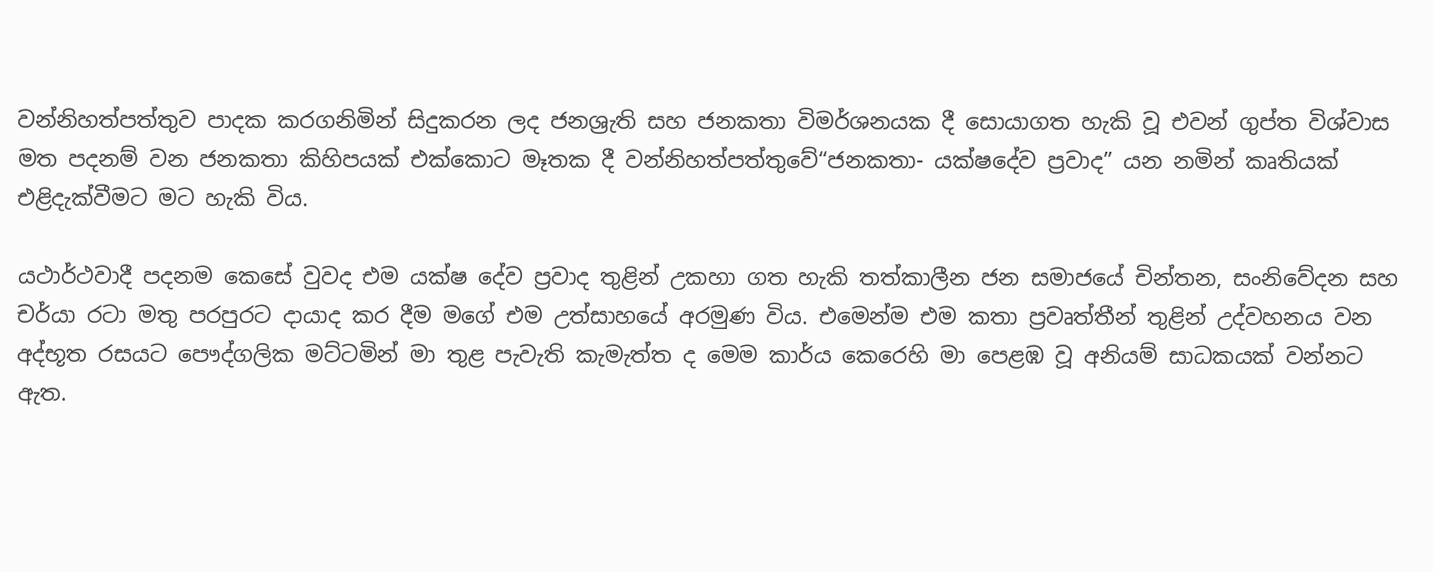වන්නිහත්පත්තුව පාදක කරගනිමින් සිදුකරන ලද ජනශ්‍රැති සහ ජනකතා විමර්ශනයක දී සොයාගත හැකි වූ එවන් ගුප්ත විශ්වාස මත පදනම් වන ජනකතා කිහිපයක් එක්කොට මෑතක දී වන්නිහත්පත්තුවේ“ජනකතා- යක්ෂදේව ප්‍රවාද” යන නමින් කෘතියක් එළිදැක්වීමට මට හැකි විය.

යථාර්ථවාදී පදනම කෙසේ වුවද එම යක්ෂ දේව ප්‍රවාද තුළින් උකහා ගත හැකි තත්කාලීන ජන සමාජයේ චින්තන, සංනිවේදන සහ චර්යා රටා මතු පරපුරට දායාද කර දීම මගේ එම උත්සාහයේ අරමුණ විය. එමෙන්ම එම කතා ප්‍රවෘත්තීන් තුළින් උද්වහනය වන අද්භූත රසයට පෞද්ගලික මට්ටමින් මා තුළ පැවැති කැමැත්ත ද මෙම කාර්ය කෙරෙහි මා පෙළඹ වූ අනියම් සාධකයක් වන්නට ඇත.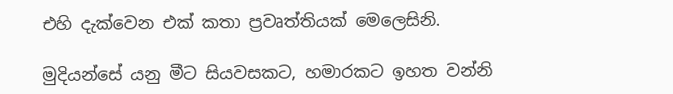එහි දැක්වෙන එක් කතා ප්‍රවෘත්තියක් මෙලෙසිනි.

මුදියන්සේ යනු මීට සියවසකට, හමාරකට ඉහත වන්නි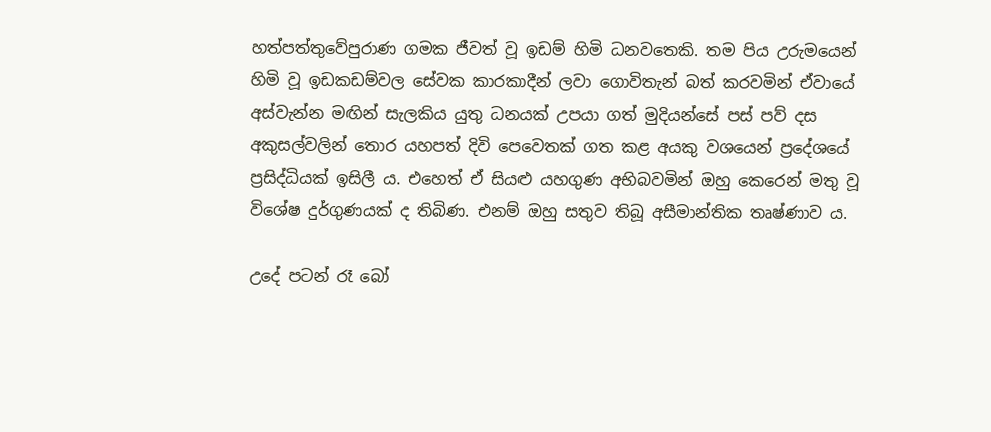හත්පත්තුවේපුරාණ ගමක ජීවත් වූ ඉඩම් හිමි ධනවතෙකි. තම පිය උරුමයෙන් හිමි වූ ඉඩකඩම්වල සේවක කාරකාදීන් ලවා ගොවිතැන් බත් කරවමින් ඒවායේ අස්වැන්න මඟින් සැලකිය යුතු ධනයක් උපයා ගත් මුදියන්සේ පස් පව් දස අකුසල්වලින් තොර යහපත් දිවි පෙවෙතක් ගත කළ අයකු වශයෙන් ප්‍රදේශයේ ප්‍රසිද්ධියක් ඉසිලී ය. එහෙත් ඒ සියළු යහගුණ අභිබවමින් ඔහු කෙරෙන් මතු වූ විශේෂ දුර්ගුණයක් ද තිබිණ. එනම් ඔහු සතුව තිබූ අසීමාන්තික තෘෂ්ණාව ය.

උදේ පටන් රෑ බෝ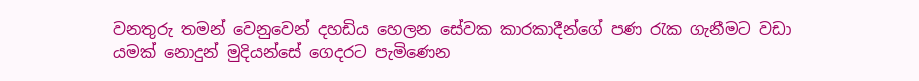වනතුරු තමන් වෙනුවෙන් දහඩිය හෙලන සේවක කාරකාදීන්ගේ පණ රැක ගැනීමට වඩා යමක් නොදුන් මුදියන්සේ ගෙදරට පැමිණෙන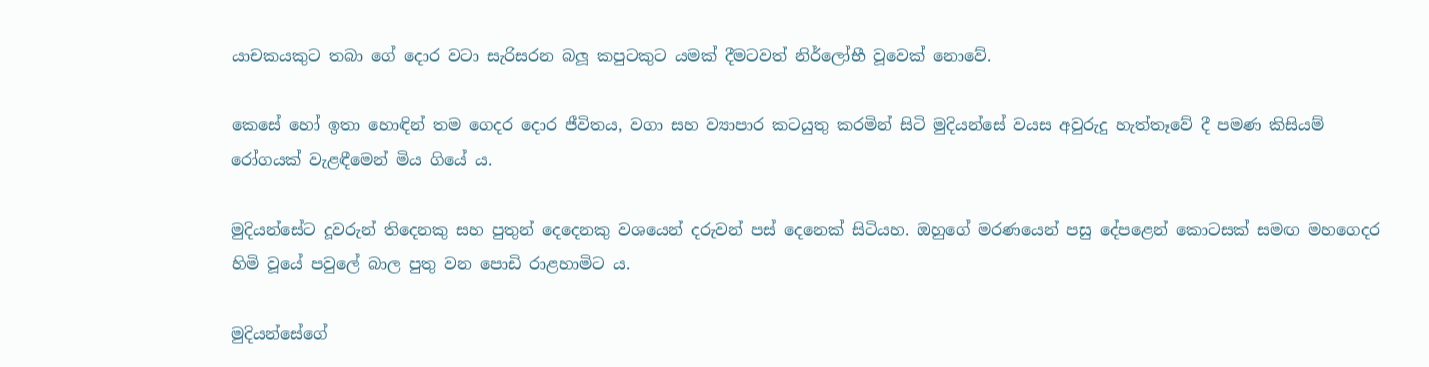යාචකයකුට තබා ගේ දොර වටා සැරිසරන බලූ කපුටකුට යමක් දීමටවත් නිර්ලෝභී වූවෙක් නොවේ.

කෙසේ හෝ ඉතා හොඳින් තම ගෙදර දොර ජීවිතය, වගා සහ ව්‍යාපාර කටයුතු කරමින් සිටි මුදියන්සේ වයස අවුරුදු හැත්තෑවේ දී පමණ කිසියම් රෝගයක් වැළඳීමෙන් මිය ගියේ ය.

මුදියන්සේට දූවරුන් තිදෙනකු සහ පුතුන් දෙදෙනකු වශයෙන් දරුවන් පස් දෙනෙක් සිටියහ. ඔහුගේ මරණයෙන් පසු දේපළෙන් කොටසක් සමඟ මහගෙදර හිමි වූයේ පවුලේ බාල පුතු වන පොඩි රාළහාමිට ය.

මුදියන්සේගේ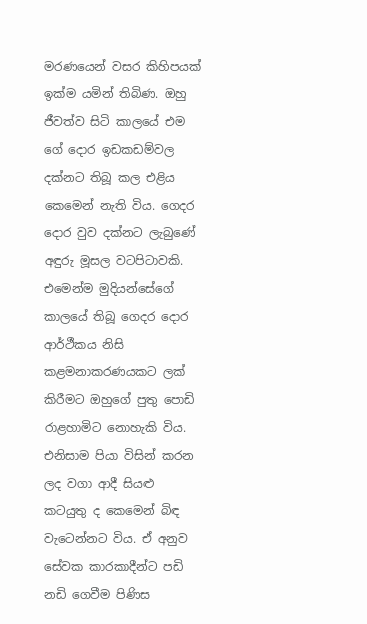මරණයෙන් වසර කිහිපයක් ඉක්ම යමින් තිබිණ. ඔහු ජීවත්ව සිටි කාලයේ එම ගේ දොර ඉඩකඩම්වල දක්නට තිබූ කල එළිය කෙමෙන් නැති විය. ගෙදර දොර වුව දක්නට ලැබුණේ අඳුරු මූසල වටපිටාවකි. එමෙන්ම මුදියන්සේගේ කාලයේ තිබූ ගෙදර දොර ආර්ථීකය නිසි කළමනාකරණයකට ලක් කිරීමට ඔහුගේ පුතු පොඩි රාළහාමිට නොහැකි විය. එනිසාම පියා විසින් කරන ලද වගා ආදී සියළු කටයුතු ද කෙමෙන් බිඳ වැටෙන්නට විය. ඒ අනුව සේවක කාරකාදීන්ට පඩි නඩි ගෙවීම පිණිස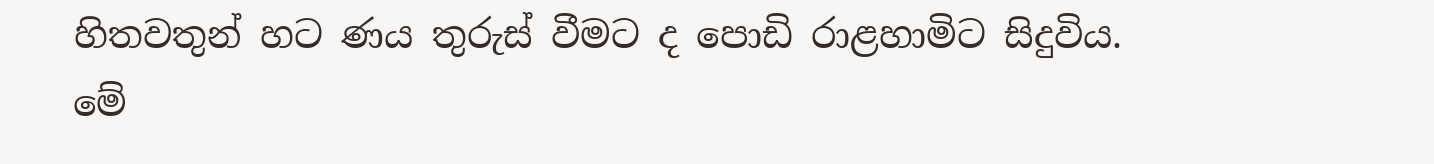හිතවතුන් හට ණය තුරුස් වීමට ද පොඩි රාළහාමිට සිදුවිය. මේ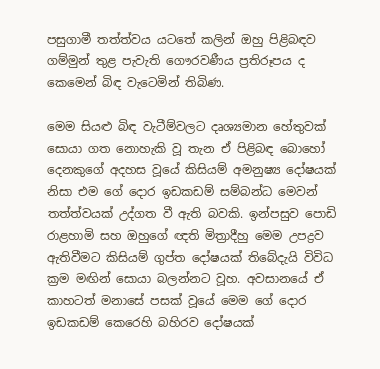පසුගාමී තත්ත්වය යටතේ කලින් ඔහු පිළිබඳව ගම්මුන් තුළ පැවැති ගෞරවණීය ප්‍රතිරූපය ද කෙමෙන් බිඳ වැටෙමින් තිබිණ.

මෙම සියළු බිඳ වැටීම්වලට දෘශ්‍යමාන හේතුවක් සොයා ගත නොහැකි වූ තැන ඒ පිළිබඳ බොහෝ දෙනකුගේ අදහස වූයේ කිසියම් අමනුෂ්‍ය දෝෂයක් නිසා එම ගේ දොර ඉඩකඩම් සම්බන්ධ මෙවන් තත්ත්වයක් උද්ගත වී ඇති බවකි. ඉන්පසුව පොඩි රාළහාමි සහ ඔහුගේ ඥති මිත්‍රාදීහු මෙම උපද්‍රව ඇතිවීමට කිසියම් ගුප්ත දෝෂයක් තිබේදැයි විවිධ ක්‍රම මඟින් සොයා බලන්නට වූහ. අවසානයේ ඒ කාහටත් මනාසේ පසක් වූයේ මෙම ගේ දොර ඉඩකඩම් කෙරෙහි බහිරව දෝෂයක්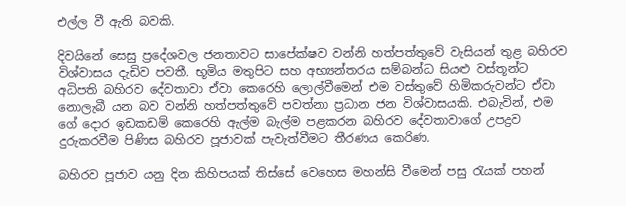එල්ල වී ඇති බවකි.

දිවයිනේ සෙසු ප්‍රදේශවල ජනතාවට සාපේක්ෂව වන්නි හත්පත්තුවේ වැසියන් තුළ බහිරව විශ්වාසය දැඩිව පවතී. භූමිය මතුපිට සහ අභ්‍යන්තරය සම්බන්ධ සියළු වස්තූන්ට අධිපති බහිරව දේවතාවා ඒවා කෙරෙහි ලොල්වීමෙන් එම වස්තුවේ හිමිකරුවන්ට ඒවා නොලැබී යන බව වන්නි හත්පත්තුවේ පවත්නා ප්‍රධාන ජන විශ්වාසයකි. එබැවින්, එම ගේ දොර ඉඩකඩම් කෙරෙහි ඇල්ම බැල්ම පළකරන බහිරව දේවතාවාගේ උපද්‍රව දුරුකරවීම පිණිස බහිරව පූජාවක් පැවැත්වීමට තීරණය කෙරිණ.

බහිරව පූජාව යනු දින කිහිපයක් තිස්සේ වෙහෙස මහන්සි වීමෙන් පසු රැයක් පහන්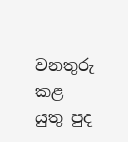වනතුරු කළ යුතු පුද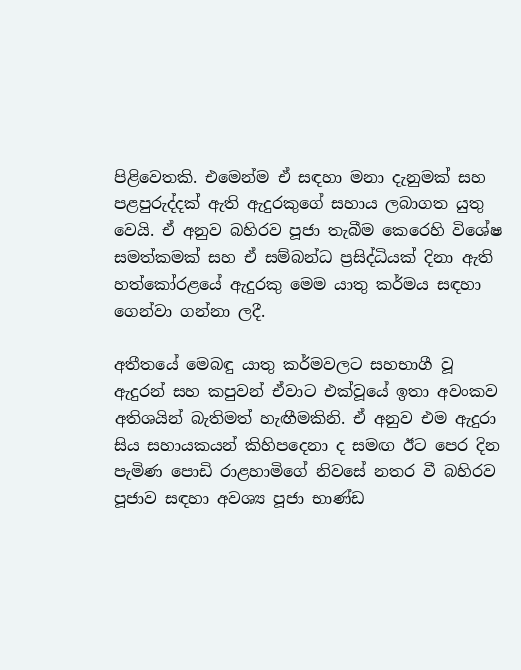පිළිවෙතකි. එමෙන්ම ඒ සඳහා මනා දැනුමක් සහ පළපුරුද්දක් ඇති ඇදුරකුගේ සහාය ලබාගත යුතු වෙයි. ඒ අනුව බහිරව පූජා තැබීම කෙරෙහි විශේෂ සමත්කමක් සහ ඒ සම්බන්ධ ප්‍රසිද්ධියක් දිනා ඇති හත්කෝරළයේ ඇදුරකු මෙම යාතු කර්මය සඳහා ගෙන්වා ගන්නා ලදී.

අතීතයේ මෙබඳු යාතු කර්මවලට සහභාගී වූ ඇදුරන් සහ කපුවන් ඒවාට එක්වූයේ ඉතා අවංකව අතිශයින් බැතිමත් හැඟීමකිනි. ඒ අනුව එම ඇදුරා සිය සහායකයන් කිහිපදෙනා ද සමඟ ඊට පෙර දින පැමිණ පොඩි රාළහාමිගේ නිවසේ නතර වී බහිරව පූජාව සඳහා අවශ්‍ය පූජා භාණ්ඩ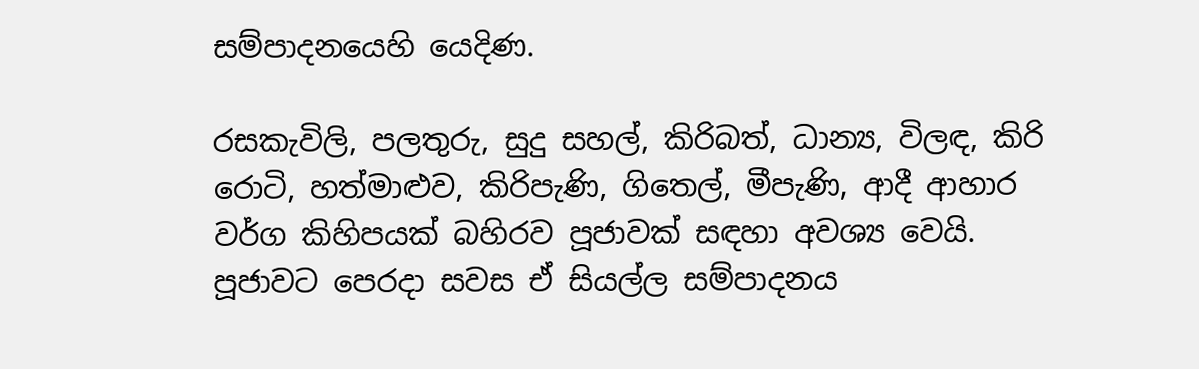සම්පාදනයෙහි යෙදිණ.

රසකැවිලි, පලතුරු, සුදු සහල්, කිරිබත්, ධාන්‍ය, විලඳ, කිරි රොටි, හත්මාළුව, කිරිපැණි, ගිතෙල්, මීපැණි‚ ආදී ආහාර වර්ග කිහිපයක් බහිරව පූජාවක් සඳහා අවශ්‍ය වෙයි. පූජාවට පෙරදා සවස ඒ සියල්ල සම්පාදනය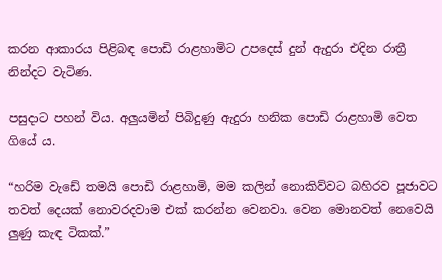කරන ආකාරය පිළිබඳ පොඩි රාළහාමිට උපදෙස් දුන් ඇදුරා එදින රාත්‍රී නින්දට වැටිණ.

පසුදාට පහන් විය. අලුයමින් පිබිදුණු ඇදුරා හනික පොඩි රාළහාමි වෙත ගියේ ය.

“හරිම වැඩේ තමයි පොඩි රාළහාමි, මම කලින් නොකිව්වට බහිරව පූජාවට තවත් දෙයක් නොවරදවාම එක් කරන්න වෙනවා. වෙන මොනවත් නෙවෙයි ලුණු කැඳ ටිකක්.”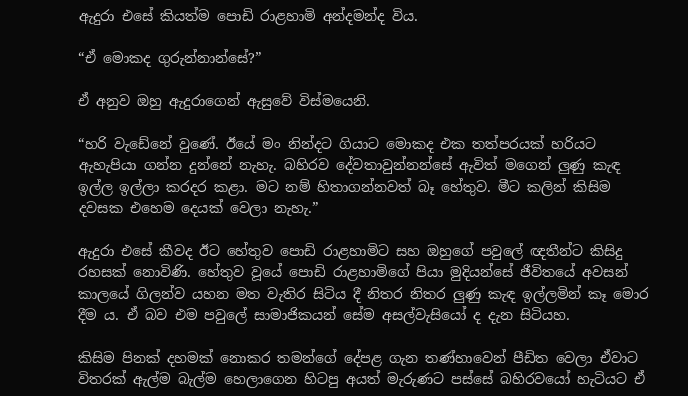ඇදුරා එසේ කියත්ම පොඩි රාළහාමි අන්දමන්ද විය.

“ඒ මොකද ගුරුන්නාන්සේ?”

ඒ අනුව ඔහු ඇදුරාගෙන් ඇසුවේ විස්මයෙනි.

“හරි වැඩේනේ වුණේ. ඊයේ මං නින්දට ගියාට මොකද එක තත්පරයක් හරියට ඇහැපියා ගන්න දුන්නේ නැහැ. බහිරව දේවතාවුන්නන්සේ ඇවිත් මගෙන් ලුණු කැඳ ඉල්ල ඉල්ලා කරදර කළා. මට නම් හිතාගන්නවත් බෑ හේතුව. මීට කලින් කිසිම දවසක එහෙම දෙයක් වෙලා නැහැ.”

ඇදුරා එසේ කීවද ඊට හේතුව පොඩි රාළහාමිට සහ ඔහුගේ පවුලේ ඥතීන්ට කිසිදු රහසක් නොවිණි. හේතුව වූයේ පොඩි රාළහාමිගේ පියා මුදියන්සේ ජීවිතයේ අවසන් කාලයේ ගිලන්ව යහන මත වැතිර සිටිය දී නිතර නිතර ලුණු කැඳ ඉල්ලමින් කෑ මොර දීම ය. ඒ බව එම පවුලේ සාමාජිකයන් සේම අසල්වැසියෝ ද දැන සිටියහ.

කිසිම පිනක් දහමක් නොකර තමන්ගේ දේපළ ගැන තණ්හාවෙන් පීඩිත වෙලා ඒවාට විතරක් ඇල්ම බැල්ම හෙලාගෙන හිටපු අයත් මැරුණට පස්සේ බහිරවයෝ හැටියට ඒ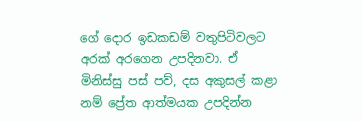ගේ දොර ඉඩකඩම් වතුපිටිවලට අරක් අරගෙන උපදිනවා. ඒ මිනිස්සු පස් පව්, දස අකුසල් කළා නම් ප්‍රේත ආත්මයක උපදින්න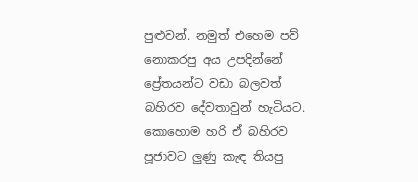පුළුවන්. නමුත් එහෙම පව් නොකරපු අය උපදින්නේ ප්‍රේතයන්ට වඩා බලවත් බහිරව දේවතාවුන් හැටියට. කොහොම හරි ඒ බහිරව පූජාවට ලුණු කැඳ තියපු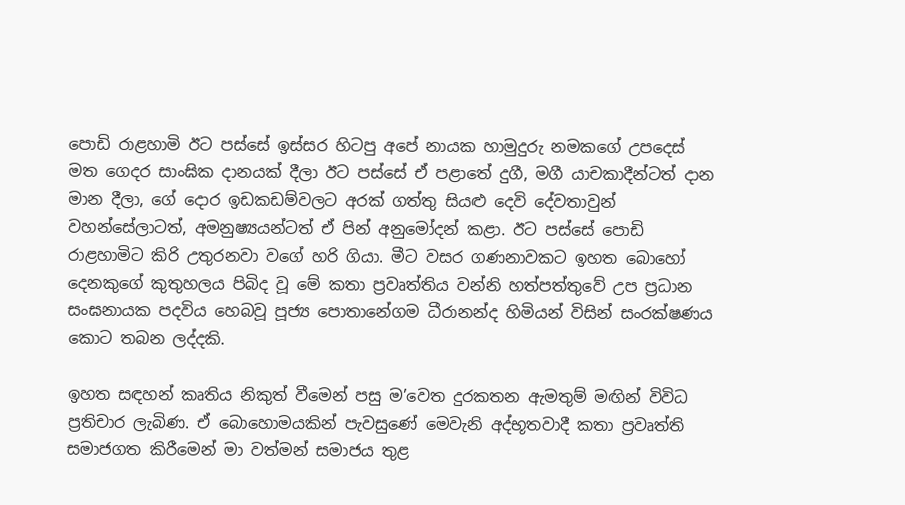පොඩි රාළහාමි ඊට පස්සේ ඉස්සර හිටපු අපේ නායක හාමුදුරු නමකගේ උපදෙස් මත ගෙදර සාංඝික දානයක් දීලා ඊට පස්සේ ඒ පළාතේ දුගී, මගී යාචකාදීන්ටත් දාන මාන දීලා, ගේ දොර ඉඩකඩම්වලට අරක් ගත්තු සියළු දෙවි දේවතාවුන් වහන්සේලාටත්, අමනුෂ්‍යයන්ටත් ඒ පින් අනුමෝදන් කළා. ඊට පස්සේ පොඩි රාළහාමිට කිරි උතුරනවා වගේ හරි ගියා. මීට වසර ගණනාවකට ඉහත බොහෝ දෙනකුගේ කුතුහලය පිබිද වූ මේ කතා ප්‍රවෘත්තිය වන්නි හත්පත්තුවේ උප ප්‍රධාන සංඝනායක පදවිය හෙබවූ පූජ්‍ය පොතානේගම ධීරානන්ද හිමියන් විසින් සංරක්ෂණය කොට තබන ලද්දකි.

ඉහත සඳහන් කෘතිය නිකුත් වීමෙන් පසු ම’වෙත දුරකතන ඇමතුම් මඟින් විවිධ ප්‍රතිචාර ලැබිණ. ඒ බොහොමයකින් පැවසුණේ මෙවැනි අද්භූතවාදී කතා ප්‍රවෘත්ති සමාජගත කිරීමෙන් මා වත්මන් සමාජය තුළ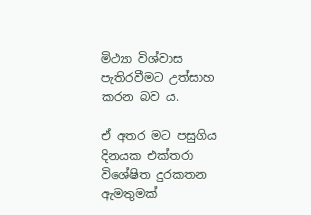මිථ්‍යා විශ්වාස පැතිරවීමට උත්සාහ කරන බව ය.

ඒ අතර මට පසුගිය දිනයක එක්තරා විශේෂිත දුරකතන ඇමතුමක්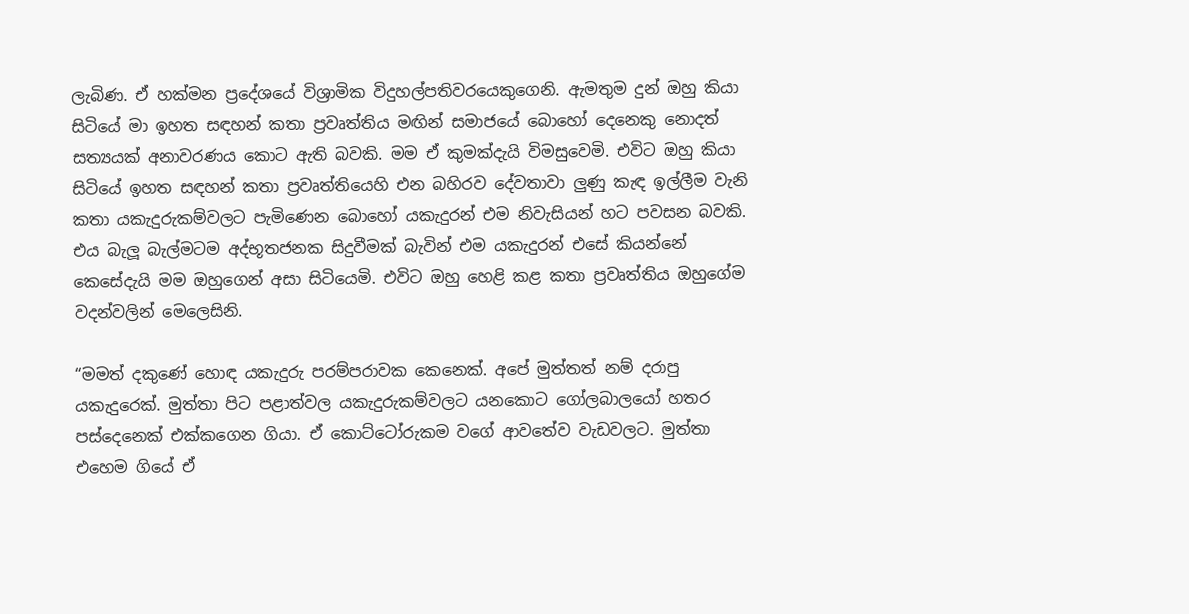ලැබිණ. ඒ හක්මන ප්‍රදේශයේ විශ්‍රාමික විදුහල්පතිවරයෙකුගෙනි. ඇමතුම දුන් ඔහු කියා සිටියේ මා ඉහත සඳහන් කතා ප්‍රවෘත්තිය මඟින් සමාජයේ බොහෝ දෙනෙකු නොදත් සත්‍යයක් අනාවරණය කොට ඇති බවකි. මම ඒ කුමක්දැයි විමසුවෙමි. එවිට ඔහු කියා සිටියේ ඉහත සඳහන් කතා ප්‍රවෘත්තියෙහි එන බහිරව දේවතාවා ලුණු කැඳ ඉල්ලීම වැනි කතා යකැදුරුකම්වලට පැමිණෙන බොහෝ යකැදුරන් එම නිවැසියන් හට පවසන බවකි. එය බැලූ බැල්මටම අද්භූතජනක සිදුවීමක් බැවින් එම යකැදුරන් එසේ කියන්නේ කෙසේදැයි මම ඔහුගෙන් අසා සිටියෙමි. එවිට ඔහු හෙළි කළ කතා ප්‍රවෘත්තිය ඔහුගේම වදන්වලින් මෙලෙසිනි.

“මමත් දකුණේ හොඳ යකැදුරු පරම්පරාවක කෙනෙක්. අපේ මුත්තත් නම් දරාපු යකැදුරෙක්. මුත්තා පිට පළාත්වල යකැදුරුකම්වලට යනකොට ගෝලබාලයෝ හතර පස්දෙනෙක් එක්කගෙන ගියා. ඒ කොට්ටෝරුකම වගේ ආවතේව වැඩවලට. මුත්තා එහෙම ගියේ ඒ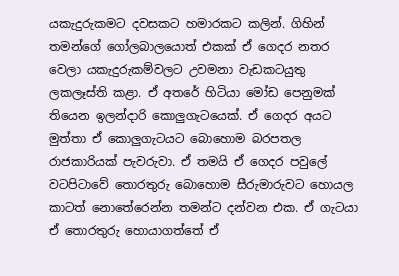යකැදුරුකමට දවසකට හමාරකට කලින්. ගිහින් තමන්ගේ ගෝලබාලයොත් එකක් ඒ ගෙදර නතර වෙලා යකැදුරුකම්වලට උවමනා වැඩකටයුතු ලකලෑස්ති කළා. ඒ අතරේ හිටියා මෝඩ පෙනුමක් තියෙන ඉලන්දාරි කොලුගැටයෙක්. ඒ ගෙදර අයට මුත්තා ඒ කොලුගැටයට බොහොම බරපතල රාජකාරියක් පැවරුවා. ඒ තමයි ඒ ගෙදර පවුලේ වටපිටාවේ තොරතුරු බොහොම සීරුමාරුවට හොයල කාටත් නොතේරෙන්න තමන්ට දන්වන එක. ඒ ගැටයා ඒ තොරතුරු හොයාගත්තේ ඒ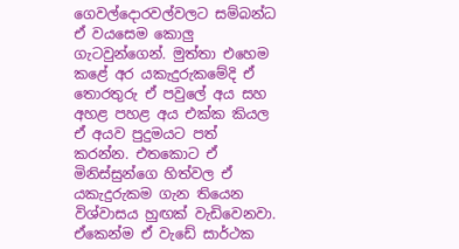ගෙවල්දොරවල්වලට සම්බන්ධ ඒ වයසෙම කොලු ගැටවුන්ගෙන්. මුත්තා එහෙම කළේ අර යකැදුරුකමේදි ඒ තොරතුරු ඒ පවුලේ අය සහ අහළ පහළ අය එක්ක කියල ඒ අයව පුදුමයට පත් කරන්න. එතකොට ඒ මිනිස්සුන්ගෙ හිත්වල ඒ යකැදුරුකම ගැන තියෙන විශ්වාසය හුඟක් වැඩිවෙනවා. ඒකෙන්ම ඒ වැඩේ සාර්ථක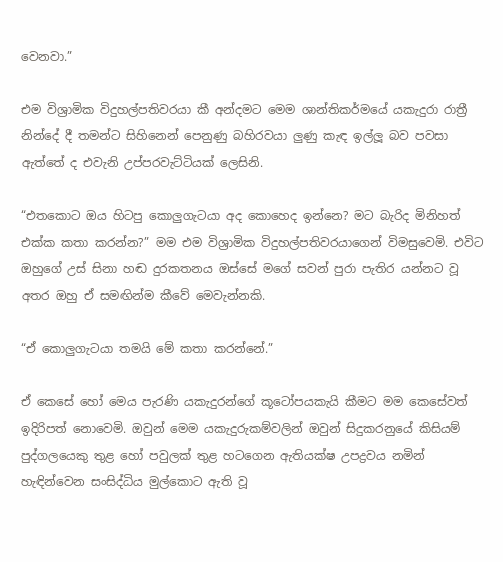වෙනවා.”

එම විශ්‍රාමික විදුහල්පතිවරයා කී අන්දමට මෙම ශාන්තිකර්මයේ යකැදුරා රාත්‍රී නින්දේ දී තමන්ට සිහිනෙන් පෙනුණු බහිරවයා ලුණු කැඳ ඉල්ලූ බව පවසා ඇත්තේ ද එවැනි උප්පරවැට්ටියක් ලෙසිනි.

“එතකොට ඔය හිටපු කොලුගැටයා අද කොහෙද ඉන්නෙ? මට බැරිද මිනිහත් එක්ක කතා කරන්න?” මම එම විශ්‍රාමික විදුහල්පතිවරයාගෙන් විමසුවෙමි. එවිට ඔහුගේ උස් සිනා හඬ දුරකතනය ඔස්සේ මගේ සවන් පුරා පැතිර යන්නට වූ අතර ඔහු ඒ සමඟින්ම කීවේ මෙවැන්නකි.

“ඒ කොලුගැටයා තමයි මේ කතා කරන්නේ.”

ඒ කෙසේ හෝ මෙය පැරණි යකැදුරන්ගේ කූටෝපයකැයි කීමට මම කෙසේවත් ඉදිරිපත් නොවෙමි. ඔවුන් මෙම යකැදුරුකම්වලින් ඔවුන් සිදුකරනුයේ කිසියම් පුද්ගලයෙකු තුළ හෝ පවුලක් තුළ හටගෙන ඇතියක්ෂ උපද්‍රවය නමින් හැඳින්වෙන සංසිද්ධිය මුල්කොට ඇති වූ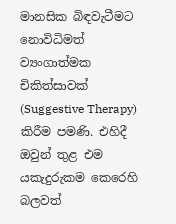මානසික බිඳවැටීමට නොවිධිමත් ව්‍යංගාත්මක චිකිත්සාවක් (Suggestive Therapy) කිරීම පමණි. එහිදී ඔවුන් තුළ එම යකැදුරුකම කෙරෙහි බලවත්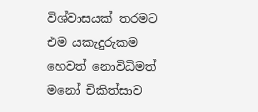විශ්වාසයක් තරමට එම යකැදුරුකම හෙවත් නොවිධිමත් මනෝ චිකිත්සාව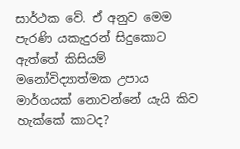සාර්ථක වේ. ඒ අනුව මෙම පැරණි යකැදුරන් සිදුකොට ඇත්තේ කිසියම් මනෝවිද්‍යාත්මක උපාය මාර්ගයක් නොවන්නේ යැයි කිව හැක්කේ කාටද?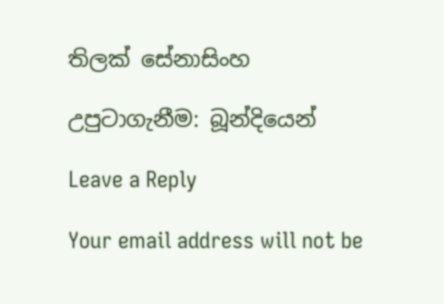තිලක් සේනාසිංහ

උපුටාගැනීම: බූන්දියෙන්

Leave a Reply

Your email address will not be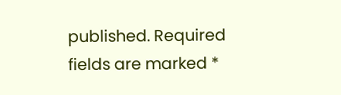published. Required fields are marked *